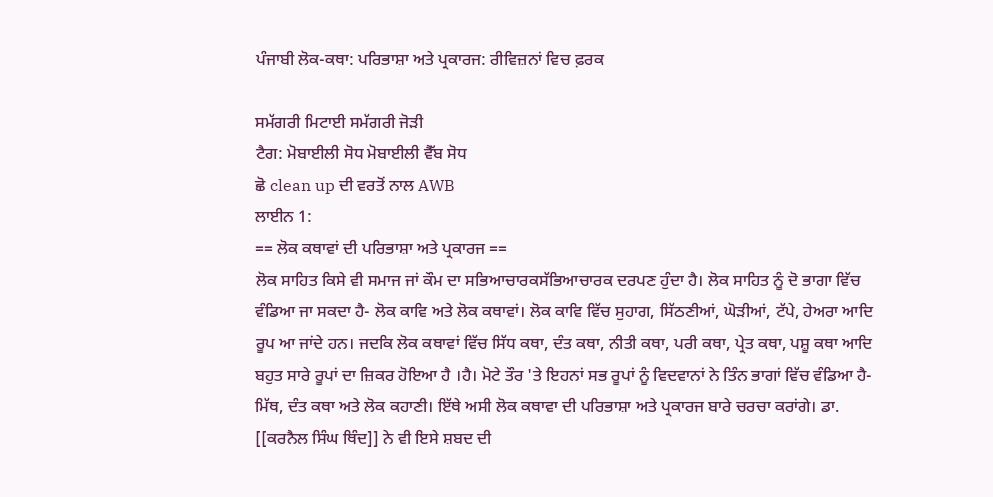ਪੰਜਾਬੀ ਲੋਕ-ਕਥਾ: ਪਰਿਭਾਸ਼ਾ ਅਤੇ ਪ੍ਰਕਾਰਜ: ਰੀਵਿਜ਼ਨਾਂ ਵਿਚ ਫ਼ਰਕ

ਸਮੱਗਰੀ ਮਿਟਾਈ ਸਮੱਗਰੀ ਜੋੜੀ
ਟੈਗ: ਮੋਬਾਈਲੀ ਸੋਧ ਮੋਬਾਈਲੀ ਵੈੱਬ ਸੋਧ
ਛੋ clean up ਦੀ ਵਰਤੋਂ ਨਾਲ AWB
ਲਾਈਨ 1:
== ਲੋਕ ਕਥਾਵਾਂ ਦੀ ਪਰਿਭਾਸ਼ਾ ਅਤੇ ਪ੍ਰਕਾਰਜ ==
ਲੋਕ ਸਾਹਿਤ ਕਿਸੇ ਵੀ ਸਮਾਜ ਜਾਂ ਕੌਮ ਦਾ ਸਭਿਆਚਾਰਕਸੱਭਿਆਚਾਰਕ ਦਰਪਣ ਹੁੰਦਾ ਹੈ। ਲੋਕ ਸਾਹਿਤ ਨੂੰ ਦੋ ਭਾਗਾ ਵਿੱਚ ਵੰਡਿਆ ਜਾ ਸਕਦਾ ਹੈ- ਲੋਕ ਕਾਵਿ ਅਤੇ ਲੋਕ ਕਥਾਵਾਂ। ਲੋਕ ਕਾਵਿ ਵਿੱਚ ਸੁਹਾਗ, ਸਿੱਠਣੀਆਂ, ਘੋੜੀਆਂ, ਟੱਪੇ, ਹੇਅਰਾ ਆਦਿ ਰੂਪ ਆ ਜਾਂਦੇ ਹਨ। ਜਦਕਿ ਲੋਕ ਕਥਾਵਾਂ ਵਿੱਚ ਸਿੱਧ ਕਥਾ, ਦੰਤ ਕਥਾ, ਨੀਤੀ ਕਥਾ, ਪਰੀ ਕਥਾ, ਪ੍ਰੇਤ ਕਥਾ, ਪਸ਼ੂ ਕਥਾ ਆਦਿ ਬਹੁਤ ਸਾਰੇ ਰੂਪਾਂ ਦਾ ਜ਼ਿਕਰ ਹੋਇਆ ਹੈ ।ਹੈ। ਮੋਟੇ ਤੌਰ 'ਤੇ ਇਹਨਾਂ ਸਭ ਰੂਪਾਂ ਨੂੰ ਵਿਦਵਾਨਾਂ ਨੇ ਤਿੰਨ ਭਾਗਾਂ ਵਿੱਚ ਵੰਡਿਆ ਹੈ-ਮਿੱਥ, ਦੰਤ ਕਥਾ ਅਤੇ ਲੋਕ ਕਹਾਣੀ। ਇੱਥੇ ਅਸੀ ਲੋਕ ਕਥਾਵਾ ਦੀ ਪਰਿਭਾਸ਼ਾ ਅਤੇ ਪ੍ਰਕਾਰਜ ਬਾਰੇ ਚਰਚਾ ਕਰਾਂਗੇ। ਡਾ. [[ਕਰਨੈਲ ਸਿੰਘ ਥਿੰਦ]] ਨੇ ਵੀ ਇਸੇ ਸ਼ਬਦ ਦੀ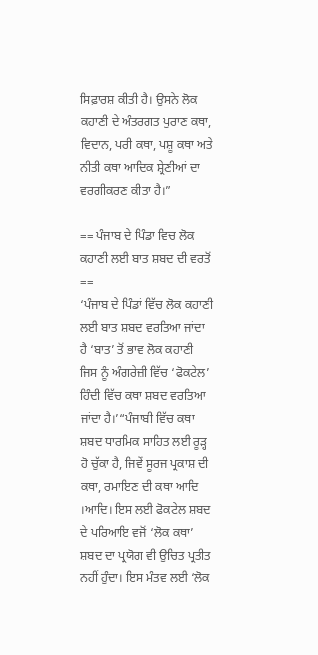ਸਿਫ਼ਾਰਸ਼ ਕੀਤੀ ਹੈ। ਉਸਨੇ ਲੋਕ ਕਹਾਣੀ ਦੇ ਅੰਤਰਗਤ ਪੁਰਾਣ ਕਥਾ, ਵਿਦਾਨ, ਪਰੀ ਕਥਾ, ਪਸ਼ੂ ਕਥਾ ਅਤੇ ਨੀਤੀ ਕਥਾ ਆਦਿਕ ਸ਼੍ਰੇਣੀਆਂ ਦਾ ਵਰਗੀਕਰਣ ਕੀਤਾ ਹੈ।”

== ਪੰਜਾਬ ਦੇ ਪਿੰਡਾ ਵਿਚ ਲੋਕ ਕਹਾਣੀ ਲਈ ਬਾਤ ਸ਼ਬਦ ਦੀ ਵਰਤੋਂ ==
‘ਪੰਜਾਬ ਦੇ ਪਿੰਡਾਂ ਵਿੱਚ ਲੋਕ ਕਹਾਣੀ ਲਈ ਬਾਤ ਸ਼ਬਦ ਵਰਤਿਆ ਜਾਂਦਾ ਹੈ ‘ਬਾਤ’ ਤੋਂ ਭਾਵ ਲੋਕ ਕਹਾਣੀ ਜਿਸ ਨੂੰ ਅੰਗਰੇਜ਼ੀ ਵਿੱਚ ‘ਫੋਕਟੇਲ’ ਹਿੰਦੀ ਵਿੱਚ ਕਥਾ ਸ਼ਬਦ ਵਰਤਿਆ ਜਾਂਦਾ ਹੈ।’“ਪੰਜਾਬੀ ਵਿੱਚ ਕਥਾ ਸ਼ਬਦ ਧਾਰਮਿਕ ਸਾਹਿਤ ਲਈ ਰੂੜ੍ਹ ਹੋ ਚੁੱਕਾ ਹੈ, ਜਿਵੇਂ ਸੂਰਜ ਪ੍ਰਕਾਸ਼ ਦੀ ਕਥਾ, ਰਮਾਇਣ ਦੀ ਕਥਾ ਆਦਿ ।ਆਦਿ। ਇਸ ਲਈ ਫੋਕਟੇਲ ਸ਼ਬਦ ਦੇ ਪਰਿਆਇ ਵਜੋਂ ‘ਲੋਕ ਕਥਾ’ ਸ਼ਬਦ ਦਾ ਪ੍ਰਯੋਗ ਵੀ ਉਚਿਤ ਪ੍ਰਤੀਤ ਨਹੀਂ ਹੁੰਦਾ। ਇਸ ਮੰਤਵ ਲਈ ‘ਲੋਕ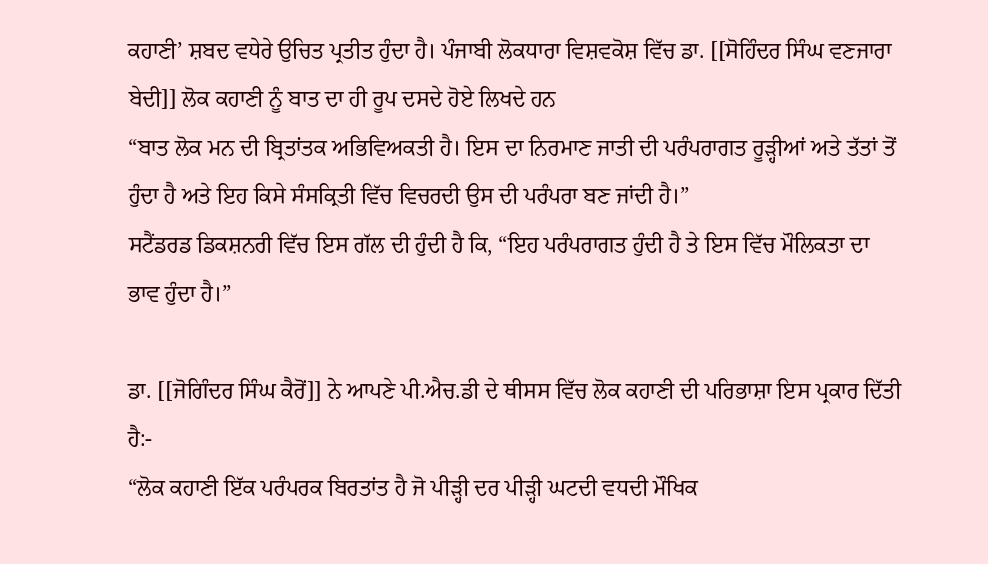ਕਹਾਣੀ’ ਸ਼ਬਦ ਵਧੇਰੇ ਉਚਿਤ ਪ੍ਰਤੀਤ ਹੁੰਦਾ ਹੈ। ਪੰਜਾਬੀ ਲੋਕਧਾਰਾ ਵਿਸ਼ਵਕੋਸ਼ ਵਿੱਚ ਡਾ. [[ਸੋਹਿੰਦਰ ਸਿੰਘ ਵਣਜਾਰਾ ਬੇਦੀ]] ਲੋਕ ਕਹਾਣੀ ਨੂੰ ਬਾਤ ਦਾ ਹੀ ਰੂਪ ਦਸਦੇ ਹੋਏ ਲਿਖਦੇ ਹਨ
“ਬਾਤ ਲੋਕ ਮਨ ਦੀ ਬ੍ਰਿਤਾਂਤਕ ਅਭਿਵਿਅਕਤੀ ਹੈ। ਇਸ ਦਾ ਨਿਰਮਾਣ ਜਾਤੀ ਦੀ ਪਰੰਪਰਾਗਤ ਰੂੜ੍ਹੀਆਂ ਅਤੇ ਤੱਤਾਂ ਤੋਂ ਹੁੰਦਾ ਹੈ ਅਤੇ ਇਹ ਕਿਸੇ ਸੰਸਕ੍ਰਿਤੀ ਵਿੱਚ ਵਿਚਰਦੀ ਉਸ ਦੀ ਪਰੰਪਰਾ ਬਣ ਜਾਂਦੀ ਹੈ।”
ਸਟੈਂਡਰਡ ਡਿਕਸ਼ਨਰੀ ਵਿੱਚ ਇਸ ਗੱਲ ਦੀ ਹੁੰਦੀ ਹੈ ਕਿ, “ਇਹ ਪਰੰਪਰਾਗਤ ਹੁੰਦੀ ਹੈ ਤੇ ਇਸ ਵਿੱਚ ਮੌਲਿਕਤਾ ਦਾ ਭਾਵ ਹੁੰਦਾ ਹੈ।”

ਡਾ. [[ਜੋਗਿੰਦਰ ਸਿੰਘ ਕੈਰੋਂ]] ਨੇ ਆਪਣੇ ਪੀ.ਐਚ.ਡੀ ਦੇ ਥੀਸਸ ਵਿੱਚ ਲੋਕ ਕਹਾਣੀ ਦੀ ਪਰਿਭਾਸ਼ਾ ਇਸ ਪ੍ਰਕਾਰ ਦਿੱਤੀ ਹੈ:-
“ਲੋਕ ਕਹਾਣੀ ਇੱਕ ਪਰੰਪਰਕ ਬਿਰਤਾਂਤ ਹੈ ਜੋ ਪੀੜ੍ਹੀ ਦਰ ਪੀੜ੍ਹੀ ਘਟਦੀ ਵਧਦੀ ਮੌਖਿਕ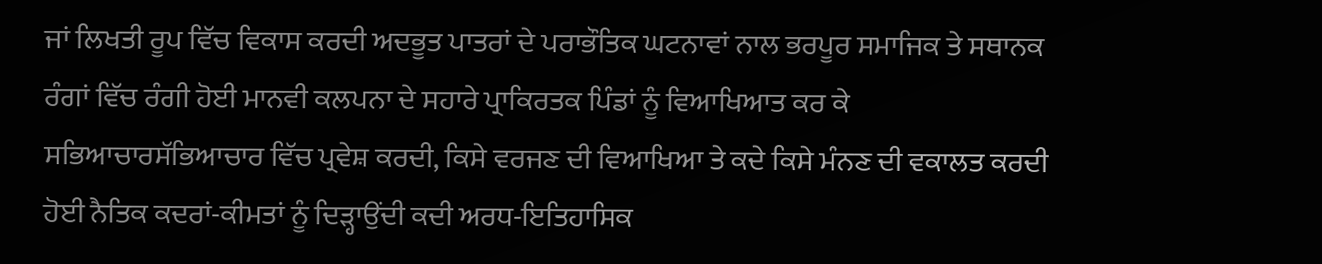ਜਾਂ ਲਿਖਤੀ ਰੂਪ ਵਿੱਚ ਵਿਕਾਸ ਕਰਦੀ ਅਦਭੂਤ ਪਾਤਰਾਂ ਦੇ ਪਰਾਭੌਤਿਕ ਘਟਨਾਵਾਂ ਨਾਲ ਭਰਪੂਰ ਸਮਾਜਿਕ ਤੇ ਸਥਾਨਕ ਰੰਗਾਂ ਵਿੱਚ ਰੰਗੀ ਹੋਈ ਮਾਨਵੀ ਕਲਪਨਾ ਦੇ ਸਹਾਰੇ ਪ੍ਰਾਕਿਰਤਕ ਪਿੰਡਾਂ ਨੂੰ ਵਿਆਖਿਆਤ ਕਰ ਕੇ ਸਭਿਆਚਾਰਸੱਭਿਆਚਾਰ ਵਿੱਚ ਪ੍ਰਵੇਸ਼ ਕਰਦੀ, ਕਿਸੇ ਵਰਜਣ ਦੀ ਵਿਆਖਿਆ ਤੇ ਕਦੇ ਕਿਸੇ ਮੰਨਣ ਦੀ ਵਕਾਲਤ ਕਰਦੀ ਹੋਈ ਨੈਤਿਕ ਕਦਰਾਂ-ਕੀਮਤਾਂ ਨੂੰ ਦਿੜ੍ਹਾਉਂਦੀ ਕਦੀ ਅਰਧ-ਇਤਿਹਾਸਿਕ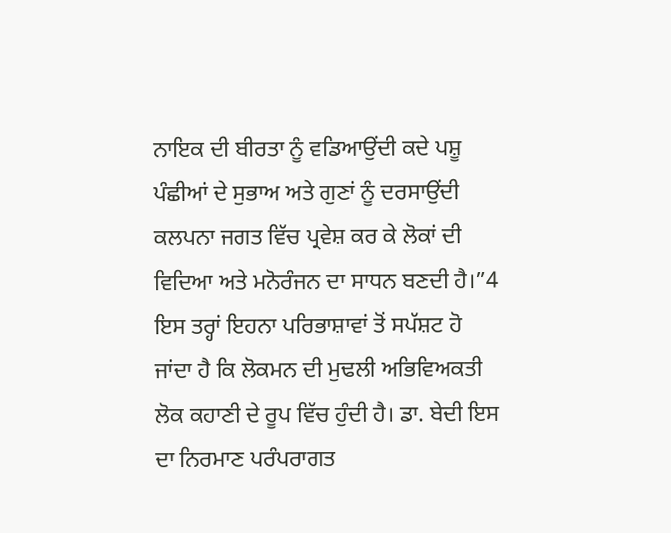ਨਾਇਕ ਦੀ ਬੀਰਤਾ ਨੂੰ ਵਡਿਆਉਂਦੀ ਕਦੇ ਪਸ਼ੂ ਪੰਛੀਆਂ ਦੇ ਸੁਭਾਅ ਅਤੇ ਗੁਣਾਂ ਨੂੰ ਦਰਸਾਉਂਦੀ ਕਲਪਨਾ ਜਗਤ ਵਿੱਚ ਪ੍ਰਵੇਸ਼ ਕਰ ਕੇ ਲੋਕਾਂ ਦੀ ਵਿਦਿਆ ਅਤੇ ਮਨੋਰੰਜਨ ਦਾ ਸਾਧਨ ਬਣਦੀ ਹੈ।”4
ਇਸ ਤਰ੍ਹਾਂ ਇਹਨਾ ਪਰਿਭਾਸ਼ਾਵਾਂ ਤੋਂ ਸਪੱਸ਼ਟ ਹੋ ਜਾਂਦਾ ਹੈ ਕਿ ਲੋਕਮਨ ਦੀ ਮੁਢਲੀ ਅਭਿਵਿਅਕਤੀ ਲੋਕ ਕਹਾਣੀ ਦੇ ਰੂਪ ਵਿੱਚ ਹੁੰਦੀ ਹੈ। ਡਾ. ਬੇਦੀ ਇਸ ਦਾ ਨਿਰਮਾਣ ਪਰੰਪਰਾਗਤ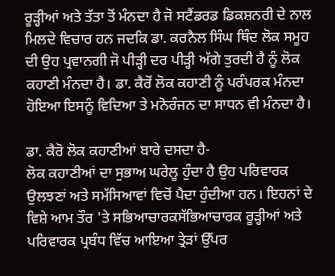ਰੂੜ੍ਹੀਆਂ ਅਤੇ ਤੱਤਾ ਤੋਂ ਮੰਨਦਾ ਹੈ ਜੋ ਸਟੈਂਡਰਡ ਡਿਕਸ਼ਨਰੀ ਦੇ ਨਾਲ ਮਿਲਦੇ ਵਿਚਾਰ ਹਨ ਜਦਕਿ ਡਾ. ਕਰਨੈਲ ਸਿੰਘ ਥਿੰਦ ਲੋਕ ਸਮੂਹ ਦੀ ਉਹ ਪ੍ਰਵਾਨਗੀ ਜੋ ਪੀੜ੍ਹੀ ਦਰ ਪੀੜ੍ਹੀ ਅੱਗੇ ਤੁਰਦੀ ਹੈ ਨੂੰ ਲੋਕ ਕਹਾਣੀ ਮੰਨਦਾ ਹੈ। ਡਾ. ਕੈਰੋਂ ਲੋਕ ਕਹਾਣੀ ਨੂੰ ਪਰੰਪਰਕ ਮੰਨਦਾ ਹੋਇਆ ਇਸਨੂੰ ਵਿਦਿਆ ਤੇ ਮਨੋਰੰਜਨ ਦਾ ਸਾਧਨ ਵੀ ਮੰਨਦਾ ਹੈ।

ਡਾ. ਕੈਰੋ ਲੋਕ ਕਹਾਣੀਆਂ ਬਾਰੇ ਦਸਦਾ ਹੈ-
ਲੋਕ ਕਹਾਣੀਆਂ ਦਾ ਸੁਭਾਅ ਘਰੇਲੂ ਹੁੰਦਾ ਹੈ ਉਹ ਪਰਿਵਾਰਕ ਉਲਝਣਾਂ ਅਤੇ ਸਮੱਸਿਆਵਾਂ ਵਿਚੋਂ ਪੈਦਾ ਹੁੰਦੀਆ ਹਨ। ਇਹਨਾਂ ਦੇ ਵਿਸ਼ੇ ਆਮ ਤੌਰ 'ਤੇ ਸਭਿਆਚਾਰਕਸੱਭਿਆਚਾਰਕ ਰੂੜ੍ਹੀਆਂ ਅਤੇ ਪਰਿਵਾਰਕ ਪ੍ਰਬੰਧ ਵਿੱਚ ਆਇਆ ਤ੍ਰੇੜਾਂ ਉੱਪਰ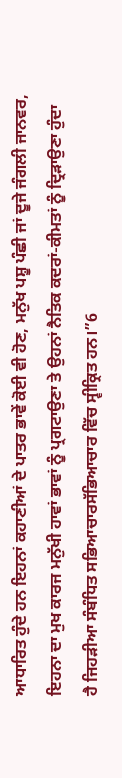ਆਧਾਰਿਤ ਹੁੰਦੇ ਹਨ ਇਹਨਾਂ ਕਹਾਣੀਆਂ ਦੇ ਪਾਤਰ ਭਾਵੇਂ ਕੋਈ ਵੀ ਹੋਣ, ਮਨੁੱਖ ਪਸ਼ੂ ਪੰਛੀ ਜਾਂ ਦੂਜੇ ਜੰਗਲੀ ਜਾਨਵਰ, ਇਹਨਾ ਦਾ ਮੁਖ ਕਾਰਜ ਮਨੁੱਖੀ ਹਾਵਾਂ ਭਾਵਾਂ ਨੂੰ ਪ੍ਰਗਟਾਉਣਾ ਤੇ ਉਹਨਾਂ ਨੈਤਿਕ ਕਦਰਾਂ-ਕੀਮਤਾਂ ਨੂੰ ਦ੍ਰਿੜਾਉਣਾ ਹੁੰਦਾ ਹੈ ਜਿਹੜੀਆ ਸੰਬੰਧਿਤ ਸਭਿਆਚਾਰਸੱਭਿਆਚਾਰ ਵਿੱਚ ਸ੍ਵੀਕ੍ਰਿਤ ਹਨ।”6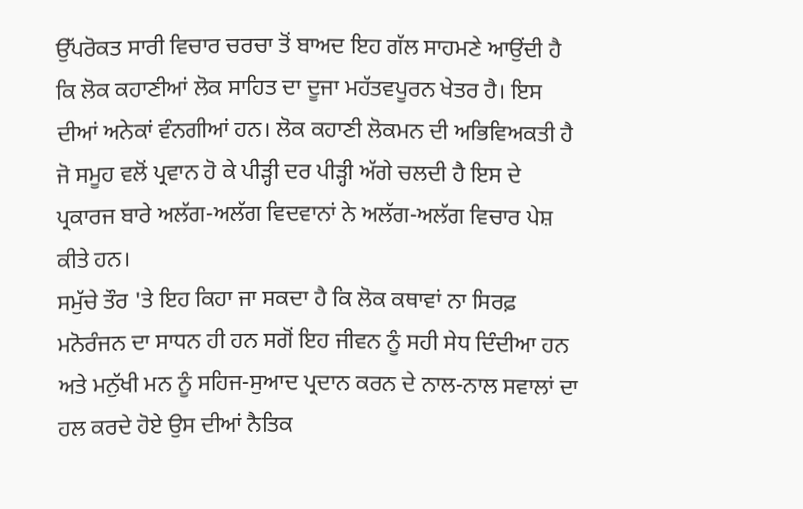ਉੱਪਰੋਕਤ ਸਾਰੀ ਵਿਚਾਰ ਚਰਚਾ ਤੋਂ ਬਾਅਦ ਇਹ ਗੱਲ ਸਾਹਮਣੇ ਆਉਂਦੀ ਹੈ ਕਿ ਲੋਕ ਕਹਾਣੀਆਂ ਲੋਕ ਸਾਹਿਤ ਦਾ ਦੂਜਾ ਮਹੱਤਵਪੂਰਨ ਖੇਤਰ ਹੈ। ਇਸ ਦੀਆਂ ਅਨੇਕਾਂ ਵੰਨਗੀਆਂ ਹਨ। ਲੋਕ ਕਹਾਣੀ ਲੋਕਮਨ ਦੀ ਅਭਿਵਿਅਕਤੀ ਹੈ ਜੋ ਸਮੂਹ ਵਲੋਂ ਪ੍ਰਵਾਨ ਹੋ ਕੇ ਪੀੜ੍ਹੀ ਦਰ ਪੀੜ੍ਹੀ ਅੱਗੇ ਚਲਦੀ ਹੈ ਇਸ ਦੇ ਪ੍ਰਕਾਰਜ ਬਾਰੇ ਅਲੱਗ-ਅਲੱਗ ਵਿਦਵਾਨਾਂ ਨੇ ਅਲੱਗ-ਅਲੱਗ ਵਿਚਾਰ ਪੇਸ਼ ਕੀਤੇ ਹਨ।
ਸਮੁੱਚੇ ਤੌਰ 'ਤੇ ਇਹ ਕਿਹਾ ਜਾ ਸਕਦਾ ਹੈ ਕਿ ਲੋਕ ਕਥਾਵਾਂ ਨਾ ਸਿਰਫ਼ ਮਨੋਰੰਜਨ ਦਾ ਸਾਧਨ ਹੀ ਹਨ ਸਗੋਂ ਇਹ ਜੀਵਨ ਨੂੰ ਸਹੀ ਸੇਧ ਦਿੰਦੀਆ ਹਨ ਅਤੇ ਮਨੁੱਖੀ ਮਨ ਨੂੰ ਸਹਿਜ-ਸੁਆਦ ਪ੍ਰਦਾਨ ਕਰਨ ਦੇ ਨਾਲ-ਨਾਲ ਸਵਾਲਾਂ ਦਾ ਹਲ ਕਰਦੇ ਹੋਏ ਉਸ ਦੀਆਂ ਨੈਤਿਕ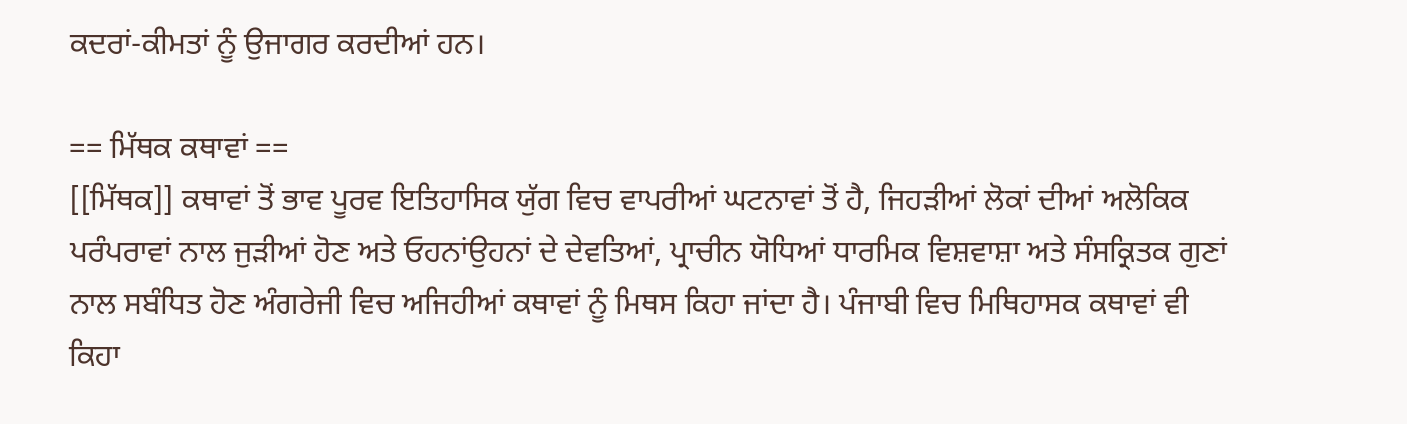ਕਦਰਾਂ-ਕੀਮਤਾਂ ਨੂੰ ਉਜਾਗਰ ਕਰਦੀਆਂ ਹਨ।

== ਮਿੱਥਕ ਕਥਾਵਾਂ ==
[[ਮਿੱਥਕ]] ਕਥਾਵਾਂ ਤੋਂ ਭਾਵ ਪੂਰਵ ਇਤਿਹਾਸਿਕ ਯੁੱਗ ਵਿਚ ਵਾਪਰੀਆਂ ਘਟਨਾਵਾਂ ਤੋਂ ਹੈ, ਜਿਹੜੀਆਂ ਲੋਕਾਂ ਦੀਆਂ ਅਲੋਕਿਕ ਪਰੰਪਰਾਵਾਂ ਨਾਲ ਜੁੜੀਆਂ ਹੋਣ ਅਤੇ ਓਹਨਾਂਉਹਨਾਂ ਦੇ ਦੇਵਤਿਆਂ, ਪ੍ਰਾਚੀਨ ਯੋਧਿਆਂ ਧਾਰਮਿਕ ਵਿਸ਼ਵਾਸ਼ਾ ਅਤੇ ਸੰਸਕ੍ਰਿਤਕ ਗੁਣਾਂ ਨਾਲ ਸਬੰਧਿਤ ਹੋਣ ਅੰਗਰੇਜੀ ਵਿਚ ਅਜਿਹੀਆਂ ਕਥਾਵਾਂ ਨੂੰ ਮਿਥਸ ਕਿਹਾ ਜਾਂਦਾ ਹੈ। ਪੰਜਾਬੀ ਵਿਚ ਮਿਥਿਹਾਸਕ ਕਥਾਵਾਂ ਵੀ ਕਿਹਾ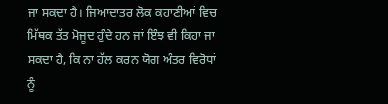ਜਾ ਸਕਦਾ ਹੈ। ਜਿਆਦਾਤਰ ਲੋਕ ਕਹਾਣੀਆਂ ਵਿਚ ਮਿੱਥਕ ਤੱਤ ਮੋਜੂਦ ਹੁੰਦੇ ਹਨ ਜਾਂ ਇੰਝ ਵੀ ਕਿਹਾ ਜਾ ਸਕਦਾ ਹੈ, ਕਿ ਨਾ ਹੱਲ ਕਰਨ ਯੋਗ ਅੰਤਰ ਵਿਰੋਧਾਂ ਨੂੰ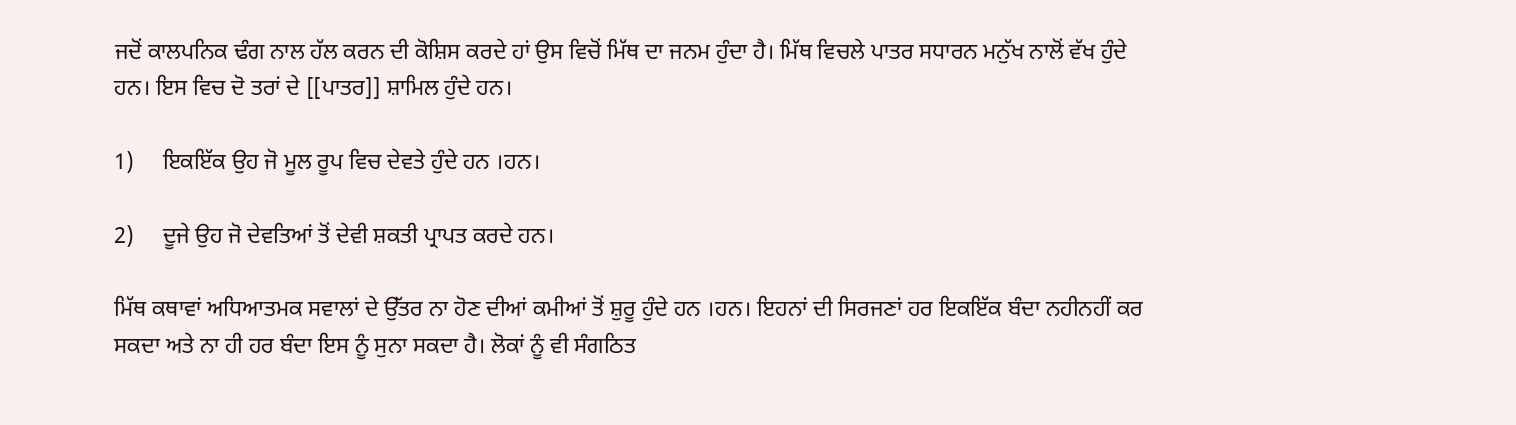ਜਦੋਂ ਕਾਲਪਨਿਕ ਢੰਗ ਨਾਲ ਹੱਲ ਕਰਨ ਦੀ ਕੋਸ਼ਿਸ ਕਰਦੇ ਹਾਂ ਉਸ ਵਿਚੋਂ ਮਿੱਥ ਦਾ ਜਨਮ ਹੁੰਦਾ ਹੈ। ਮਿੱਥ ਵਿਚਲੇ ਪਾਤਰ ਸਧਾਰਨ ਮਨੁੱਖ ਨਾਲੋਂ ਵੱਖ ਹੁੰਦੇ ਹਨ। ਇਸ ਵਿਚ ਦੋ ਤਰਾਂ ਦੇ [[ਪਾਤਰ]] ਸ਼ਾਮਿਲ ਹੁੰਦੇ ਹਨ।

1)     ਇਕਇੱਕ ਉਹ ਜੋ ਮੂਲ ਰੂਪ ਵਿਚ ਦੇਵਤੇ ਹੁੰਦੇ ਹਨ ।ਹਨ।

2)     ਦੂਜੇ ਉਹ ਜੋ ਦੇਵਤਿਆਂ ਤੋਂ ਦੇਵੀ ਸ਼ਕਤੀ ਪ੍ਰਾਪਤ ਕਰਦੇ ਹਨ।

ਮਿੱਥ ਕਥਾਵਾਂ ਅਧਿਆਤਮਕ ਸਵਾਲਾਂ ਦੇ ਉੱਤਰ ਨਾ ਹੋਣ ਦੀਆਂ ਕਮੀਆਂ ਤੋਂ ਸ਼ੁਰੂ ਹੁੰਦੇ ਹਨ ।ਹਨ। ਇਹਨਾਂ ਦੀ ਸਿਰਜਣਾਂ ਹਰ ਇਕਇੱਕ ਬੰਦਾ ਨਹੀਨਹੀਂ ਕਰ ਸਕਦਾ ਅਤੇ ਨਾ ਹੀ ਹਰ ਬੰਦਾ ਇਸ ਨੂੰ ਸੁਨਾ ਸਕਦਾ ਹੈ। ਲੋਕਾਂ ਨੂੰ ਵੀ ਸੰਗਠਿਤ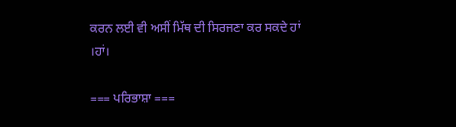ਕਰਨ ਲਈ ਵੀ ਅਸੀਂ ਮਿੱਥ ਦੀ ਸਿਰਜਣਾ ਕਰ ਸਕਦੇ ਹਾਂ ।ਹਾਂ।

=== ਪਰਿਭਾਸ਼ਾ ===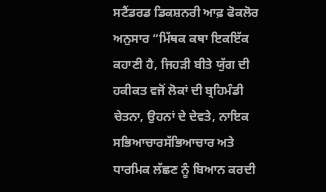ਸਟੈਂਡਰਡ ਡਿਕਸ਼ਨਰੀ ਆਫ਼ ਫੋਕਲੋਰ ਅਨੁਸਾਰ “ਮਿੱਥਕ ਕਥਾ ਇਕਇੱਕ ਕਹਾਣੀ ਹੈ, ਜਿਹੜੀ ਬੀਤੇ ਯੁੱਗ ਦੀ ਹਕੀਕਤ ਵਜੋਂ ਲੋਕਾਂ ਦੀ ਬ੍ਰਹਿਮੰਡੀ ਚੇਤਨਾ, ਉਹਨਾਂ ਦੇ ਦੇਵਤੇ, ਨਾਇਕ ਸਭਿਆਚਾਰਸੱਭਿਆਚਾਰ ਅਤੇ ਧਾਰਮਿਕ ਲੱਛਣ ਨੂੰ ਬਿਆਨ ਕਰਦੀ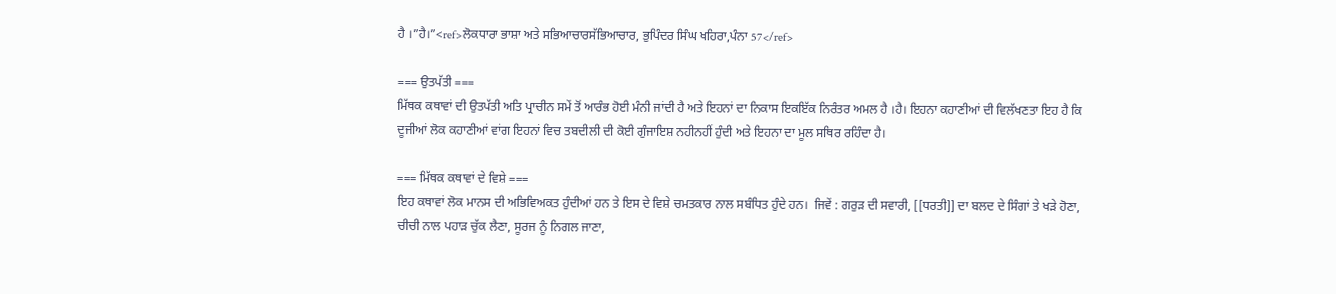ਹੈ ।”ਹੈ।”<ref>ਲੋਕਧਾਰਾ ਭਾਸ਼ਾ ਅਤੇ ਸਭਿਆਚਾਰਸੱਭਿਆਚਾਰ, ਭੁਪਿੰਦਰ ਸਿੰਘ ਖਹਿਰਾ,ਪੰਨਾ 57</ref>

=== ਉਤਪੱਤੀ ===
ਮਿੱਥਕ ਕਥਾਵਾਂ ਦੀ ਉਤਪੱਤੀ ਅਤਿ ਪ੍ਰਾਚੀਨ ਸਮੇਂ ਤੋਂ ਆਰੰਭ ਹੋਈ ਮੰਨੀ ਜਾਂਦੀ ਹੈ ਅਤੇ ਇਹਨਾਂ ਦਾ ਨਿਕਾਸ ਇਕਇੱਕ ਨਿਰੰਤਰ ਅਮਲ ਹੈ ।ਹੈ। ਇਹਨਾ ਕਹਾਣੀਆਂ ਦੀ ਵਿਲੱਖਣਤਾ ਇਹ ਹੈ ਕਿ ਦੂਜੀਆਂ ਲੋਕ ਕਹਾਣੀਆਂ ਵਾਂਗ ਇਹਨਾਂ ਵਿਚ ਤਬਦੀਲੀ ਦੀ ਕੋਈ ਗੁੰਜਾਇਸ਼ ਨਹੀਨਹੀਂ ਹੁੰਦੀ ਅਤੇ ਇਹਨਾ ਦਾ ਮੂਲ ਸਥਿਰ ਰਹਿੰਦਾ ਹੈ।

=== ਮਿੱਥਕ ਕਥਾਵਾਂ ਦੇ ਵਿਸ਼ੇ ===
ਇਹ ਕਥਾਵਾਂ ਲੋਕ ਮਾਨਸ ਦੀ ਅਭਿਵਿਅਕਤ ਹੁੰਦੀਆਂ ਹਨ ਤੇ ਇਸ ਦੇ ਵਿਸ਼ੇ ਚਮਤਕਾਰ ਨਾਲ ਸਬੰਧਿਤ ਹੁੰਦੇ ਹਨ।  ਜਿਵੇਂ : ਗਰੁੜ ਦੀ ਸਵਾਰੀ, [[ਧਰਤੀ]] ਦਾ ਬਲਦ ਦੇ ਸਿੰਗਾਂ ਤੇ ਖੜੇ ਹੋਣਾ, ਚੀਚੀ ਨਾਲ ਪਹਾੜ ਚੁੱਕ ਲੈਣਾ, ਸੂਰਜ ਨੂੰ ਨਿਗਲ ਜਾਣਾ,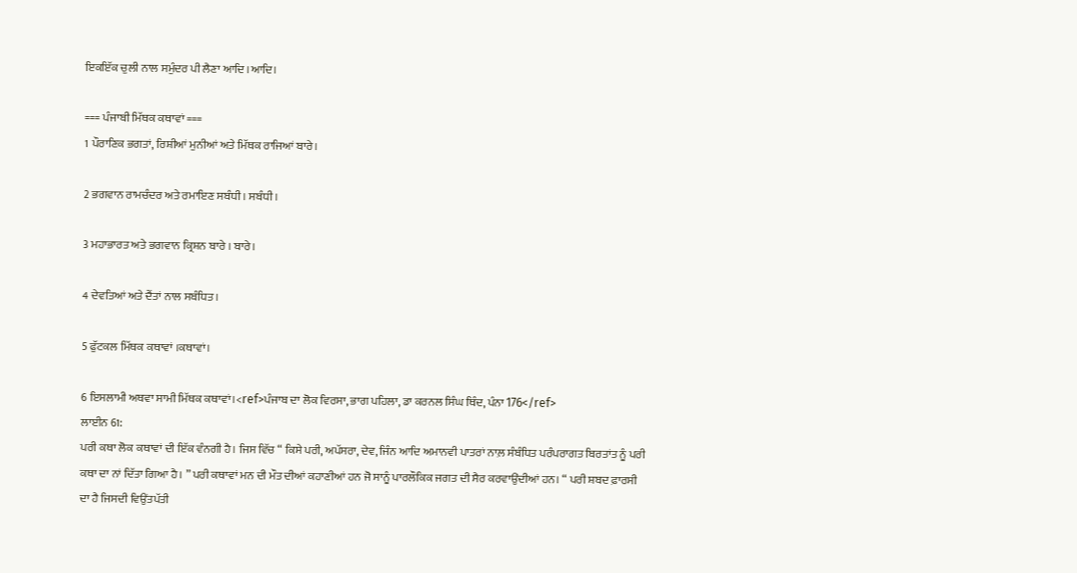ਇਕਇੱਕ ਚੁਲੀ ਨਾਲ ਸਮੁੰਦਰ ਪੀ ਲੈਣਾ ਆਦਿ ।ਆਦਿ।

=== ਪੰਜਾਬੀ ਮਿੱਥਕ ਕਥਾਵਾਂ ===
1 ਪੌਰਾਣਿਕ ਭਗਤਾਂ, ਰਿਸ਼ੀਆਂ ਮੁਨੀਆਂ ਅਤੇ ਮਿੱਥਕ ਰਾਜਿਆਂ ਬਾਰੇ।

2 ਭਗਵਾਨ ਰਾਮਚੰਦਰ ਅਤੇ ਰਮਾਇਣ ਸਬੰਧੀ । ਸਬੰਧੀ।

3 ਮਹਾਭਾਰਤ ਅਤੇ ਭਗਵਾਨ ਕ੍ਰਿਸ਼ਨ ਬਾਰੇ । ਬਾਰੇ।

4 ਦੇਵਤਿਆਂ ਅਤੇ ਦੈਂਤਾਂ ਨਾਲ ਸਬੰਧਿਤ।

5 ਫੁੱਟਕਲ ਮਿੱਥਕ ਕਥਾਵਾਂ ।ਕਥਾਵਾਂ।

6 ਇਸਲਾਮੀ ਅਥਵਾ ਸਾਮੀ ਮਿੱਥਕ ਕਥਾਵਾਂ।<ref>ਪੰਜਾਬ ਦਾ ਲੋਕ ਵਿਰਸਾ, ਭਾਗ ਪਹਿਲਾ, ਡਾ ਕਰਨਲ ਸਿੰਘ ਥਿੰਦ, ਪੰਨਾ 176</ref>
ਲਾਈਨ 61:
ਪਰੀ ਕਥਾ ਲੋਕ ਕਥਾਵਾਂ ਦੀ ਇੱਕ ਵੰਨਗੀ ਹੈ। ਜਿਸ ਵਿੱਚ “ ਕਿਸੇ ਪਰੀ, ਅਪੱਸਰਾ, ਦੇਵ, ਜਿੰਨ ਆਦਿ ਅਮਾਨਵੀ ਪਾਤਰਾਂ ਨਾਲ਼ ਸੰਬੰਧਿਤ ਪਰੰਪਰਾਗਤ ਬਿਰਤਾਂਤ ਨੂੰ ਪਰੀ ਕਥਾ ਦਾ ਨਾਂ ਦਿੱਤਾ ਗਿਆ ਹੈ। ” ਪਰੀ ਕਥਾਵਾਂ ਮਨ ਦੀ ਮੌਤ ਦੀਆਂ ਕਹਾਣੀਆਂ ਹਨ ਜੋ ਸਾਨੂੰ ਪਾਰਲੌਕਿਕ ਜਗਤ ਦੀ ਸੈਰ ਕਰਵਾਉਂਦੀਆਂ ਹਨ। “ ਪਰੀ ਸ਼ਬਦ ਫ਼ਾਰਸੀ ਦਾ ਹੈ ਜਿਸਦੀ ਵਿਉਂਤਪੱਤੀ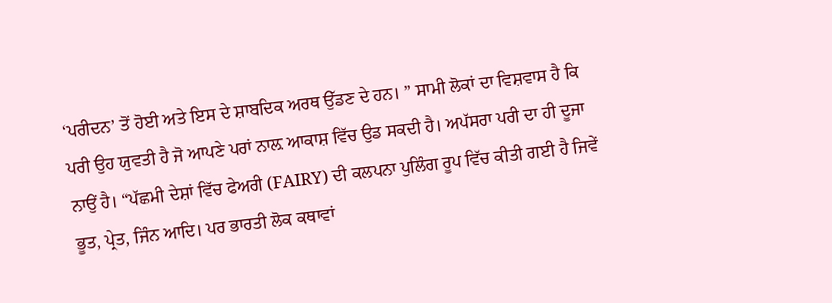‘ਪਰੀਦਨ’ ਤੋਂ ਹੋਈ ਅਤੇ ਇਸ ਦੇ ਸ਼ਾਬਦਿਕ ਅਰਥ ਉੱਡਣ ਦੇ ਹਨ। ” ਸਾਮੀ ਲੋਕਾਂ ਦਾ ਵਿਸ਼ਵਾਸ ਹੈ ਕਿ ਪਰੀ ਉਹ ਯੁਵਤੀ ਹੈ ਜੋ ਆਪਣੇ ਪਰਾਂ ਨਾਲ਼ ਆਕਾਸ਼ ਵਿੱਚ ਉਡ ਸਕਦੀ ਹੈ। ਅਪੱਸਰਾ ਪਰੀ ਦਾ ਹੀ ਦੂਜਾ ਨਾਉਂ ਹੈ। “ਪੱਛਮੀ ਦੇਸ਼ਾਂ ਵਿੱਚ ਫੇਅਰੀ (FAIRY) ਦੀ ਕਲਪਨਾ ਪੁਲਿੰਗ ਰੂਪ ਵਿੱਚ ਕੀਤੀ ਗਈ ਹੈ ਜਿਵੇਂ ਭੂਤ, ਪ੍ਰੇਤ, ਜਿੰਨ ਆਦਿ। ਪਰ ਭਾਰਤੀ ਲੋਕ ਕਥਾਵਾਂ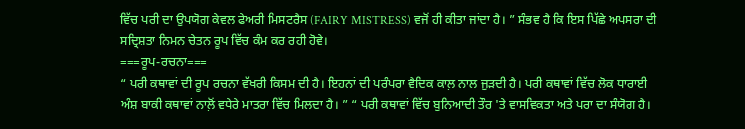ਵਿੱਚ ਪਰੀ ਦਾ ਉਪਯੋਗ ਕੇਵਲ ਫੇਅਰੀ ਮਿਸਟਰੈਸ (FAIRY MISTRESS) ਵਜੋਂ ਹੀ ਕੀਤਾ ਜਾਂਦਾ ਹੈ। ” ਸੰਭਵ ਹੈ ਕਿ ਇਸ ਪਿੱਛੇ ਅਪਸਰਾ ਦੀ ਸਦ੍ਰਿਸ਼ਤਾ ਨਿਮਨ ਚੇਤਨ ਰੂਪ ਵਿੱਚ ਕੰਮ ਕਰ ਰਹੀ ਹੋਵੇ।
===ਰੂਪ-ਰਚਨਾ===
“ ਪਰੀ ਕਥਾਵਾਂ ਦੀ ਰੂਪ ਰਚਨਾ ਵੱਖਰੀ ਕਿਸਮ ਦੀ ਹੈ। ਇਹਨਾਂ ਦੀ ਪਰੰਪਰਾ ਵੈਦਿਕ ਕਾਲ਼ ਨਾਲ ਜੁੜਦੀ ਹੈ। ਪਰੀ ਕਥਾਵਾਂ ਵਿੱਚ ਲੋਕ ਧਾਰਾਈ ਅੰਸ਼ ਬਾਕੀ ਕਥਾਵਾਂ ਨਾਲ਼ੋਂ ਵਧੇਰੇ ਮਾਤਰਾ ਵਿੱਚ ਮਿਲਦਾ ਹੈ। ” “ ਪਰੀ ਕਥਾਵਾਂ ਵਿੱਚ ਬੁਨਿਆਦੀ ਤੌਰ 'ਤੇ ਵਾਸਵਿਕਤਾ ਅਤੇ ਪਰਾ ਦਾ ਸੰਯੋਗ ਹੈ।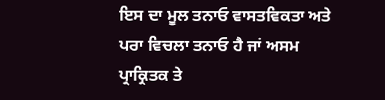ਇਸ ਦਾ ਮੂਲ ਤਨਾਓ ਵਾਸਤਵਿਕਤਾ ਅਤੇ ਪਰਾ ਵਿਚਲਾ ਤਨਾਓ ਹੈ ਜਾਂ ਅਸਮ ਪ੍ਰਾਕ੍ਰਿਤਕ ਤੇ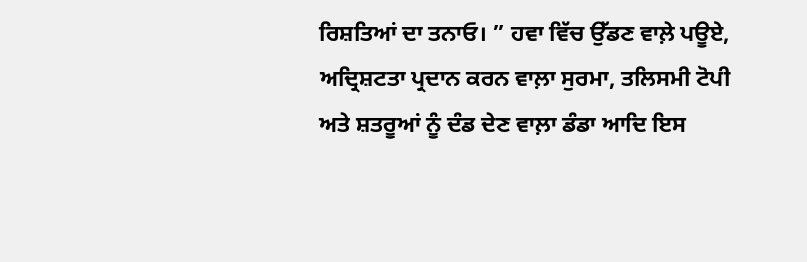ਰਿਸ਼ਤਿਆਂ ਦਾ ਤਨਾਓ। ” ਹਵਾ ਵਿੱਚ ਉੱਡਣ ਵਾਲ਼ੇ ਪਊਏ, ਅਦ੍ਰਿਸ਼ਟਤਾ ਪ੍ਰਦਾਨ ਕਰਨ ਵਾਲ਼ਾ ਸੁਰਮਾ, ਤਲਿਸਮੀ ਟੋਪੀ ਅਤੇ ਸ਼ਤਰੂਆਂ ਨੂੰ ਦੰਡ ਦੇਣ ਵਾਲ਼ਾ ਡੰਡਾ ਆਦਿ ਇਸ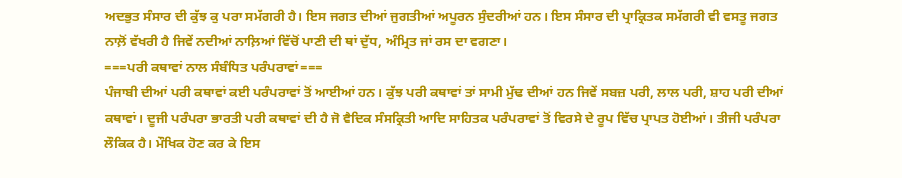ਅਦਭੁਤ ਸੰਸਾਰ ਦੀ ਕੁੱਝ ਕੁ ਪਰਾ ਸਮੱਗਰੀ ਹੈ। ਇਸ ਜਗਤ ਦੀਆਂ ਜੁਗਤੀਆਂ ਅਪੂਰਨ ਸੁੰਦਰੀਆਂ ਹਨ। ਇਸ ਸੰਸਾਰ ਦੀ ਪ੍ਰਾਕ੍ਰਿਤਕ ਸਮੱਗਰੀ ਵੀ ਵਸਤੂ ਜਗਤ ਨਾਲ਼ੋਂ ਵੱਖਰੀ ਹੈ ਜਿਵੇਂ ਨਦੀਆਂ ਨਾਲ਼ਿਆਂ ਵਿੱਚੋਂ ਪਾਣੀ ਦੀ ਥਾਂ ਦੁੱਧ, ਅੰਮ੍ਰਿਤ ਜਾਂ ਰਸ ਦਾ ਵਗਣਾ।
===ਪਰੀ ਕਥਾਵਾਂ ਨਾਲ ਸੰਬੰਧਿਤ ਪਰੰਪਰਾਵਾਂ===
ਪੰਜਾਬੀ ਦੀਆਂ ਪਰੀ ਕਥਾਵਾਂ ਕਈ ਪਰੰਪਰਾਵਾਂ ਤੋਂ ਆਈਆਂ ਹਨ। ਕੁੱਝ ਪਰੀ ਕਥਾਵਾਂ ਤਾਂ ਸਾਮੀ ਮੁੱਢ ਦੀਆਂ ਹਨ ਜਿਵੇਂ ਸਬਜ਼ ਪਰੀ, ਲਾਲ ਪਰੀ, ਸ਼ਾਹ ਪਰੀ ਦੀਆਂ ਕਥਾਵਾਂ। ਦੂਜੀ ਪਰੰਪਰਾ ਭਾਰਤੀ ਪਰੀ ਕਥਾਵਾਂ ਦੀ ਹੈ ਜੋ ਵੈਦਿਕ ਸੰਸਕ੍ਰਿਤੀ ਆਦਿ ਸਾਹਿਤਕ ਪਰੰਪਰਾਵਾਂ ਤੋਂ ਵਿਰਸੇ ਦੇ ਰੂਪ ਵਿੱਚ ਪ੍ਰਾਪਤ ਹੋਈਆਂ। ਤੀਜੀ ਪਰੰਪਰਾ ਲੌਕਿਕ ਹੈ। ਮੌਖਿਕ ਹੋਣ ਕਰ ਕੇ ਇਸ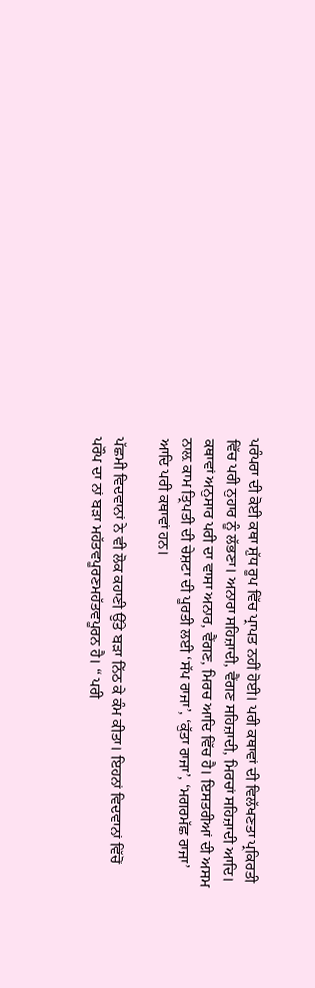ਪਰੰਪਰਾ ਦੀ ਕੋਈ ਕਥਾ ਸ਼ੁੱਧ ਰੂਪ ਵਿੱਚ ਪ੍ਰਾਪਤ ਨਹੀਂ ਹੋਈ। ਪਰੀ ਕਥਾਵਾਂ ਦੀ ਵਿਲੱਖਣਤਾ ਪ੍ਰਕਿਰਤੀ ਵਿੱਚ ਪਰੀ ਨੁਹਾਰ ਨੂੰ ਲੱਭਣਾ। ਅਨਾਰਾ ਸਹਿਜ਼ਾਦੀ, ਵੈਂਗਣ ਸਹਿਜ਼ਾਦੀ, ਮਿਰਚਾਂ ਸਹਿਜ਼ਾਦੀ ਆਦਿ। ਕਥਾਵਾਂ ਅਨੁਸਾਰ ਪਰੀ ਦਾ ਵਾਸਾ ਅਨਾਰ, ਵੈਂਗਣ, ਮਿਰਚ ਆਦਿ ਵਿੱਚ ਹੈ। ਇਸਤਰੀਆਂ ਦੀ ਅਸਮ ਨਾਲ਼ ਕਾਮ ਤ੍ਰਿਪਤੀ ਦੀ ਚੇਸ਼ਟਾ ਦੀ ਪੂਰਤੀ ਲਈ ‘ਸੱਪ ਰਾਜਾ’, ‘ਕੁੱਤਾ ਰਾਜਾ’, ‘ਮਗਰਮੱਛ ਰਾਜਾ’ ਆਦਿ ਪਰੀ ਕਥਾਵਾਂ ਹਨ।

ਪੱਛਮੀ ਵਿਦਵਾਨਾਂ ਨੇ ਵੀ ਲੋਕ ਕਹਾਣੀ ਉੱਤੇ ਬੜਾ ਨਿੱਠ ਕੇ ਕੰਮ ਕੀਤਾ। ਇਹਨਾਂ ਵਿਦਵਾਨਾਂ ਵਿੱਚੋਂ ਪਰੌਪ ਦਾ ਨਾਂ ਬੜਾ ਮਹੱਤਵਪੂਰਣਮਹੱਤਵਪੂਰਨ ਹੈ। “ ਪਰੀ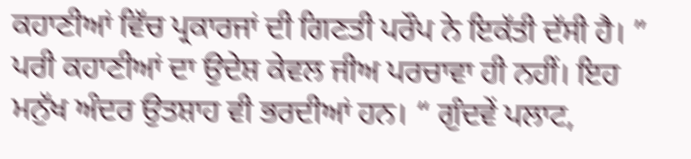ਕਹਾਣੀਆਂ ਵਿੱਚ ਪ੍ਰਕਾਰਜਾਂ ਦੀ ਗਿਣਤੀ ਪਰੌਪ ਨੇ ਇਕੱਤੀ ਦੱਸੀ ਹੈ। ”
ਪਰੀ ਕਹਾਣੀਆਂ ਦਾ ਉਦੇਸ਼ ਕੇਵਲ ਜੀਅ ਪਰਚਾਵਾ ਹੀ ਨਹੀਂ। ਇਹ ਮਨੁੱਖ ਅੰਦਰ ਉਤਸ਼ਾਹ ਵੀ ਭਰਦੀਆਂ ਹਨ। “ ਗੁੰਦਵੇਂ ਪਲਾਟ,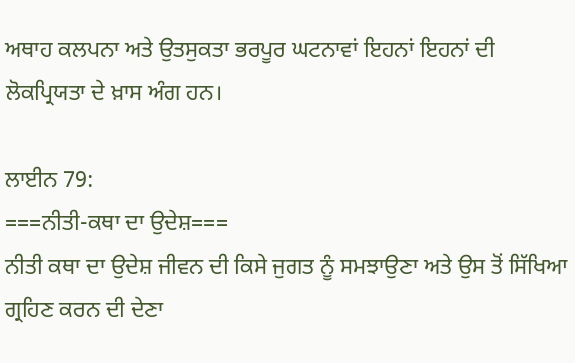ਅਥਾਹ ਕਲਪਨਾ ਅਤੇ ਉਤਸੁਕਤਾ ਭਰਪੂਰ ਘਟਨਾਵਾਂ ਇਹਨਾਂ ਇਹਨਾਂ ਦੀ ਲੋਕਪ੍ਰਿਯਤਾ ਦੇ ਖ਼ਾਸ ਅੰਗ ਹਨ।

ਲਾਈਨ 79:
===ਨੀਤੀ-ਕਥਾ ਦਾ ਉਦੇਸ਼===
ਨੀਤੀ ਕਥਾ ਦਾ ਉਦੇਸ਼ ਜੀਵਨ ਦੀ ਕਿਸੇ ਜੁਗਤ ਨੂੰ ਸਮਝਾਉਣਾ ਅਤੇ ਉਸ ਤੋਂ ਸਿੱਖਿਆ ਗ੍ਰਹਿਣ ਕਰਨ ਦੀ ਦੇਣਾ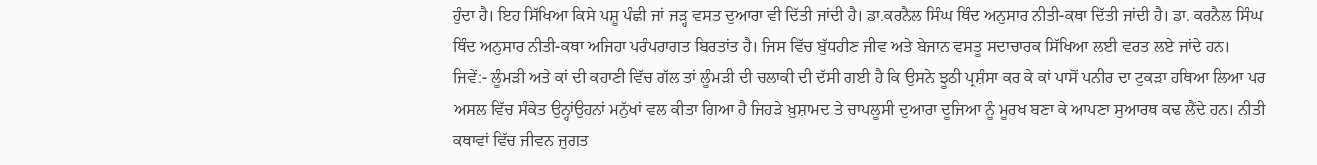ਹੁੰਦਾ ਹੈ। ਇਹ ਸਿੱਖਿਆ ਕਿਸੇ ਪਸ਼ੂ ਪੰਛੀ ਜਾਂ ਜੜ੍ਹ ਵਸਤ ਦੁਆਰਾ ਵੀ ਦਿੱਤੀ ਜਾਂਦੀ ਹੈ। ਡਾ.ਕਰਨੈਲ ਸਿੰਘ ਥਿੰਦ ਅਨੁਸਾਰ ਨੀਤੀ-ਕਥਾ ਦਿੱਤੀ ਜਾਂਦੀ ਹੈ। ਡਾ. ਕਰਨੈਲ ਸਿੰਘ ਥਿੰਦ ਅਨੁਸਾਰ ਨੀਤੀ-ਕਥਾ ਅਜਿਹਾ ਪਰੰਪਰਾਗਤ ਬਿਰਤਾਂਤ ਹੈ। ਜਿਸ ਵਿੱਚ ਬੁੱਧਹੀਣ ਜੀਵ ਅਤੇ ਬੇਜਾਨ ਵਸਤੂ ਸਦਾਚਾਰਕ ਸਿੱਖਿਆ ਲਈ ਵਰਤ ਲਏ ਜਾਂਦੇ ਹਨ।
ਜਿਵੇਂ:- ਲੂੰਮੜੀ ਅਤੇ ਕਾਂ ਦੀ ਕਹਾਣੀ ਵਿੱਚ ਗੱਲ ਤਾਂ ਲੂੰਮੜੀ ਦੀ ਚਲਾਕੀ ਦੀ ਦੱਸੀ ਗਈ ਹੈ ਕਿ ਉਸਨੇ ਝੂਠੀ ਪ੍ਰਸ਼ੰਸਾ ਕਰ ਕੇ ਕਾਂ ਪਾਸੋਂ ਪਨੀਰ ਦਾ ਟੁਕੜਾ ਹਥਿਆ ਲਿਆ ਪਰ ਅਸਲ ਵਿੱਚ ਸੰਕੇਤ ਉਨ੍ਹਾਂਉਹਨਾਂ ਮਨੁੱਖਾਂ ਵਲ ਕੀਤਾ ਗਿਆ ਹੈ ਜਿਹੜੇ ਖ਼ੁਸ਼ਾਮਦ ਤੇ ਚਾਪਲੂਸੀ ਦੁਆਰਾ ਦੂਜਿਆ ਨੂੰ ਮੂਰਖ ਬਣਾ ਕੇ ਆਪਣਾ ਸੁਆਰਥ ਕਢ ਲੈਂਦੇ ਹਨ। ਨੀਤੀ ਕਥਾਵਾਂ ਵਿੱਚ ਜੀਵਨ ਜੁਗਤ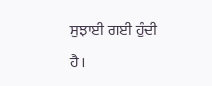ਸੁਝਾਈ ਗਈ ਹੁੰਦੀ ਹੈ।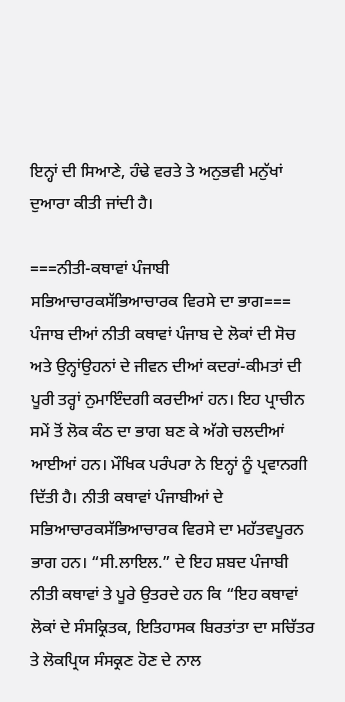ਇਨ੍ਹਾਂ ਦੀ ਸਿਆਣੇ, ਹੰਢੇ ਵਰਤੇ ਤੇ ਅਨੁਭਵੀ ਮਨੁੱਖਾਂ ਦੁਆਰਾ ਕੀਤੀ ਜਾਂਦੀ ਹੈ।

===ਨੀਤੀ-ਕਥਾਵਾਂ ਪੰਜਾਬੀ ਸਭਿਆਚਾਰਕਸੱਭਿਆਚਾਰਕ ਵਿਰਸੇ ਦਾ ਭਾਗ===
ਪੰਜਾਬ ਦੀਆਂ ਨੀਤੀ ਕਥਾਵਾਂ ਪੰਜਾਬ ਦੇ ਲੋਕਾਂ ਦੀ ਸੋਚ ਅਤੇ ਉਨ੍ਹਾਂਉਹਨਾਂ ਦੇ ਜੀਵਨ ਦੀਆਂ ਕਦਰਾਂ-ਕੀਮਤਾਂ ਦੀ ਪੂਰੀ ਤਰ੍ਹਾਂ ਨੁਮਾਇੰਦਗੀ ਕਰਦੀਆਂ ਹਨ। ਇਹ ਪ੍ਰਾਚੀਨ ਸਮੇਂ ਤੋਂ ਲੋਕ ਕੰਠ ਦਾ ਭਾਗ ਬਣ ਕੇ ਅੱਗੇ ਚਲਦੀਆਂ ਆਈਆਂ ਹਨ। ਮੌਖਿਕ ਪਰੰਪਰਾ ਨੇ ਇਨ੍ਹਾਂ ਨੂੰ ਪ੍ਰਵਾਨਗੀ ਦਿੱਤੀ ਹੈ। ਨੀਤੀ ਕਥਾਵਾਂ ਪੰਜਾਬੀਆਂ ਦੇ ਸਭਿਆਚਾਰਕਸੱਭਿਆਚਾਰਕ ਵਿਰਸੇ ਦਾ ਮਹੱਤਵਪੂਰਨ ਭਾਗ ਹਨ। “ਸੀ.ਲਾਇਲ.” ਦੇ ਇਹ ਸ਼ਬਦ ਪੰਜਾਬੀ ਨੀਤੀ ਕਥਾਵਾਂ ਤੇ ਪੂਰੇ ਉਤਰਦੇ ਹਨ ਕਿ “ਇਹ ਕਥਾਵਾਂ ਲੋਕਾਂ ਦੇ ਸੰਸਕ੍ਰਿਤਕ, ਇਤਿਹਾਸਕ ਬਿਰਤਾਂਤਾ ਦਾ ਸਚਿੱਤਰ ਤੇ ਲੋਕਪ੍ਰਿਯ ਸੰਸਕ੍ਰਣ ਹੋਣ ਦੇ ਨਾਲ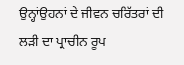ਉਨ੍ਹਾਂਉਹਨਾਂ ਦੇ ਜੀਵਨ ਚਰਿੱਤਰਾਂ ਦੀ ਲੜੀ ਦਾ ਪ੍ਰਾਚੀਨ ਰੂਪ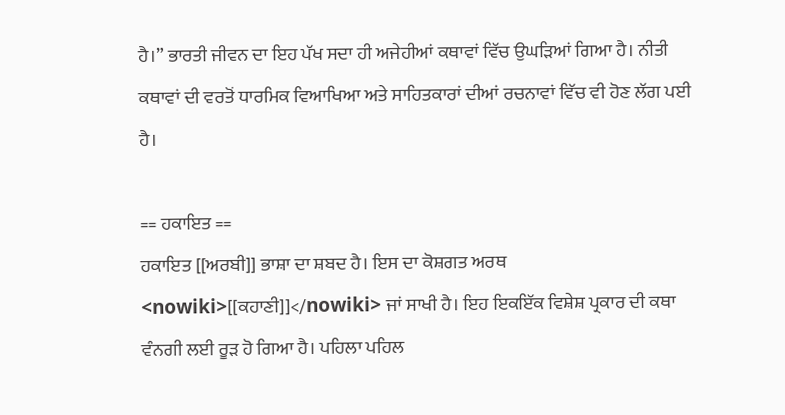ਹੈ।” ਭਾਰਤੀ ਜੀਵਨ ਦਾ ਇਹ ਪੱਖ ਸਦਾ ਹੀ ਅਜੇਹੀਆਂ ਕਥਾਵਾਂ ਵਿੱਚ ਉਘੜਿਆਂ ਗਿਆ ਹੈ। ਨੀਤੀ ਕਥਾਵਾਂ ਦੀ ਵਰਤੋਂ ਧਾਰਮਿਕ ਵਿਆਖਿਆ ਅਤੇ ਸਾਹਿਤਕਾਰਾਂ ਦੀਆਂ ਰਚਨਾਵਾਂ ਵਿੱਚ ਵੀ ਹੋਣ ਲੱਗ ਪਈ ਹੈ।

== ਹਕਾਇਤ ==
ਹਕਾਇਤ [[ਅਰਬੀ]] ਭਾਸ਼ਾ ਦਾ ਸ਼ਬਦ ਹੈ। ਇਸ ਦਾ ਕੋਸ਼ਗਤ ਅਰਥ <nowiki>[[ਕਹਾਣੀ]]</nowiki> ਜਾਂ ਸਾਖੀ ਹੈ। ਇਹ ਇਕਇੱਕ ਵਿਸ਼ੇਸ਼ ਪ੍ਰਕਾਰ ਦੀ ਕਥਾ ਵੰਨਗੀ ਲਈ ਰੂੜ ਹੋ ਗਿਆ ਹੈ। ਪਹਿਲਾ ਪਹਿਲ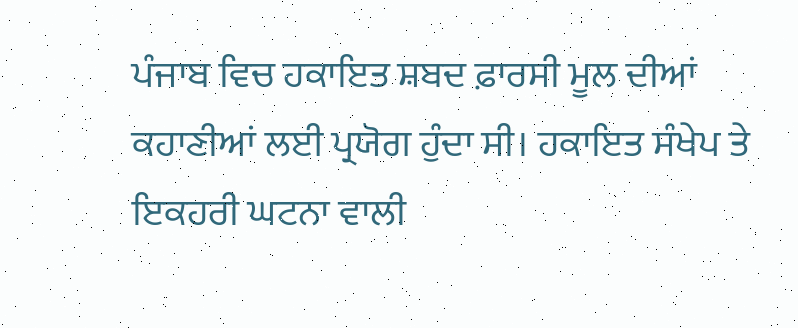ਪੰਜਾਬ ਵਿਚ ਹਕਾਇਤ ਸ਼ਬਦ ਫ਼ਾਰਸੀ ਮੂਲ ਦੀਆਂ ਕਹਾਣੀਆਂ ਲਈ ਪ੍ਰਯੋਗ ਹੁੰਦਾ ਸੀ। ਹਕਾਇਤ ਸੰਖੇਪ ਤੇ ਇਕਹਰੀ ਘਟਨਾ ਵਾਲੀ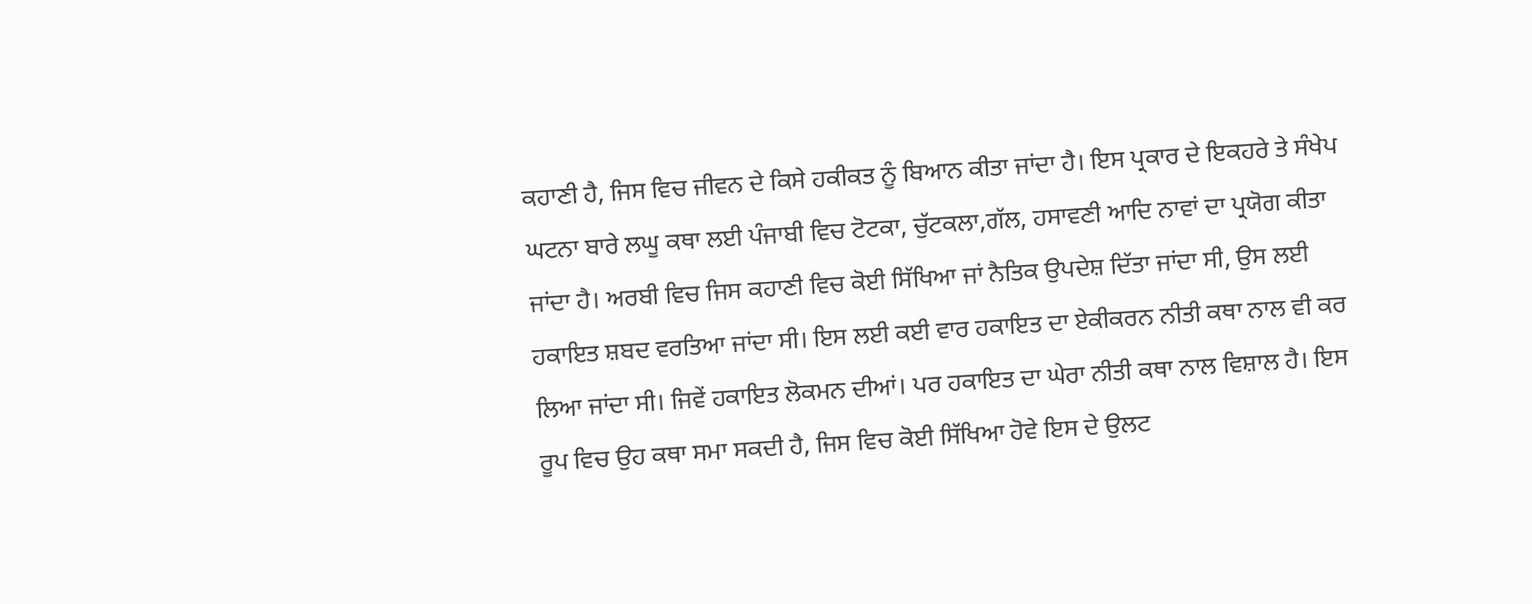ਕਹਾਣੀ ਹੈ, ਜਿਸ ਵਿਚ ਜੀਵਨ ਦੇ ਕਿਸੇ ਹਕੀਕਤ ਨੂੰ ਬਿਆਨ ਕੀਤਾ ਜਾਂਦਾ ਹੈ। ਇਸ ਪ੍ਰਕਾਰ ਦੇ ਇਕਹਰੇ ਤੇ ਸੰਖੇਪ ਘਟਨਾ ਬਾਰੇ ਲਘੂ ਕਥਾ ਲਈ ਪੰਜਾਬੀ ਵਿਚ ਟੋਟਕਾ, ਚੁੱਟਕਲਾ,ਗੱਲ, ਹਸਾਵਣੀ ਆਦਿ ਨਾਵਾਂ ਦਾ ਪ੍ਰਯੋਗ ਕੀਤਾ ਜਾਂਦਾ ਹੈ। ਅਰਬੀ ਵਿਚ ਜਿਸ ਕਹਾਣੀ ਵਿਚ ਕੋਈ ਸਿੱਖਿਆ ਜਾਂ ਨੈਤਿਕ ਉਪਦੇਸ਼ ਦਿੱਤਾ ਜਾਂਦਾ ਸੀ, ਉਸ ਲਈ ਹਕਾਇਤ ਸ਼ਬਦ ਵਰਤਿਆ ਜਾਂਦਾ ਸੀ। ਇਸ ਲਈ ਕਈ ਵਾਰ ਹਕਾਇਤ ਦਾ ਏਕੀਕਰਨ ਨੀਤੀ ਕਥਾ ਨਾਲ ਵੀ ਕਰ ਲਿਆ ਜਾਂਦਾ ਸੀ। ਜਿਵੇਂ ਹਕਾਇਤ ਲੋਕਮਨ ਦੀਆਂ। ਪਰ ਹਕਾਇਤ ਦਾ ਘੇਰਾ ਨੀਤੀ ਕਥਾ ਨਾਲ ਵਿਸ਼ਾਲ ਹੈ। ਇਸ ਰੂਪ ਵਿਚ ਉਹ ਕਥਾ ਸਮਾ ਸਕਦੀ ਹੈ, ਜਿਸ ਵਿਚ ਕੋਈ ਸਿੱਖਿਆ ਹੋਵੇ ਇਸ ਦੇ ਉਲਟ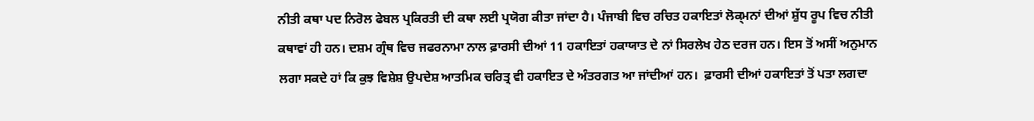ਨੀਤੀ ਕਥਾ ਪਦ ਨਿਰੋਲ ਫੇਬਲ ਪ੍ਰਕਿਰਤੀ ਦੀ ਕਥਾ ਲਈ ਪ੍ਰਯੋਗ ਕੀਤਾ ਜਾਂਦਾ ਹੈ। ਪੰਜਾਬੀ ਵਿਚ ਰਚਿਤ ਹਕਾਇਤਾਂ ਲੋਕ੍ਮਨਾਂ ਦੀਆਂ ਸ਼ੁੱਧ ਰੂਪ ਵਿਚ ਨੀਤੀ ਕਥਾਵਾਂ ਹੀ ਹਨ। ਦਸ਼ਮ ਗ੍ਰੰਥ ਵਿਚ ਜਫਰਨਾਮਾ ਨਾਲ ਫ਼ਾਰਸੀ ਦੀਆਂ 11 ਹਕਾਇਤਾਂ ਹਕਾਯਾਤ ਦੇ ਨਾਂ ਸਿਰਲੇਖ ਹੇਠ ਦਰਜ ਹਨ। ਇਸ ਤੋਂ ਅਸੀਂ ਅਨੁਮਾਨ ਲਗਾ ਸਕਦੇ ਹਾਂ ਕਿ ਕੁਝ ਵਿਸ਼ੇਸ਼ ਉਪਦੇਸ਼ ਆਤਮਿਕ ਚਰਿਤ੍ਰ ਵੀ ਹਕਾਇਤ ਦੇ ਅੰਤਰਗਤ ਆ ਜਾਂਦੀਆਂ ਹਨ।  ਫ਼ਾਰਸੀ ਦੀਆਂ ਹਕਾਇਤਾਂ ਤੋਂ ਪਤਾ ਲਗਦਾ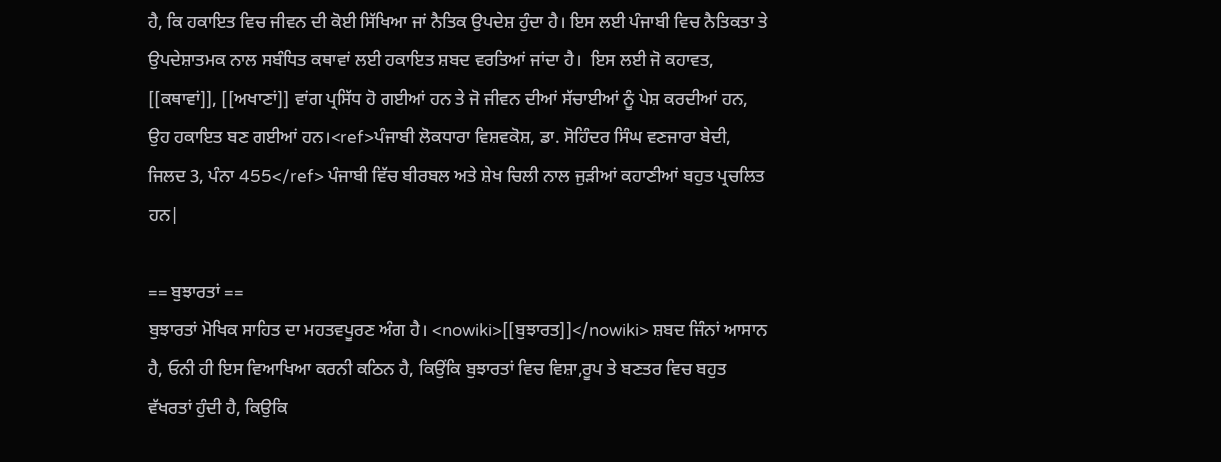ਹੈ, ਕਿ ਹਕਾਇਤ ਵਿਚ ਜੀਵਨ ਦੀ ਕੋਈ ਸਿੱਖਿਆ ਜਾਂ ਨੈਤਿਕ ਉਪਦੇਸ਼ ਹੁੰਦਾ ਹੈ। ਇਸ ਲਈ ਪੰਜਾਬੀ ਵਿਚ ਨੈਤਿਕਤਾ ਤੇ ਉਪਦੇਸ਼ਾਤਮਕ ਨਾਲ ਸਬੰਧਿਤ ਕਥਾਵਾਂ ਲਈ ਹਕਾਇਤ ਸ਼ਬਦ ਵਰਤਿਆਂ ਜਾਂਦਾ ਹੈ।  ਇਸ ਲਈ ਜੋ ਕਹਾਵਤ, [[ਕਥਾਵਾਂ]], [[ਅਖਾਣਾਂ]] ਵਾਂਗ ਪ੍ਰਸਿੱਧ ਹੋ ਗਈਆਂ ਹਨ ਤੇ ਜੋ ਜੀਵਨ ਦੀਆਂ ਸੱਚਾਈਆਂ ਨੂੰ ਪੇਸ਼ ਕਰਦੀਆਂ ਹਨ, ਉਹ ਹਕਾਇਤ ਬਣ ਗਈਆਂ ਹਨ।<ref>ਪੰਜਾਬੀ ਲੋਕਧਾਰਾ ਵਿਸ਼ਵਕੋਸ਼, ਡਾ. ਸੋਹਿੰਦਰ ਸਿੰਘ ਵਣਜਾਰਾ ਬੇਦੀ, ਜਿਲਦ 3, ਪੰਨਾ 455</ref> ਪੰਜਾਬੀ ਵਿੱਚ ਬੀਰਬਲ ਅਤੇ ਸ਼ੇਖ ਚਿਲੀ ਨਾਲ ਜੁੜੀਆਂ ਕਹਾਣੀਆਂ ਬਹੁਤ ਪ੍ਰਚਲਿਤ ਹਨ|

== ਬੁਝਾਰਤਾਂ ==
ਬੁਝਾਰਤਾਂ ਮੋਖਿਕ ਸਾਹਿਤ ਦਾ ਮਹਤਵਪੂਰਣ ਅੰਗ ਹੈ। <nowiki>[[ਬੁਝਾਰਤ]]</nowiki> ਸ਼ਬਦ ਜਿੰਨਾਂ ਆਸਾਨ ਹੈ, ਓਨੀ ਹੀ ਇਸ ਵਿਆਖਿਆ ਕਰਨੀ ਕਠਿਨ ਹੈ, ਕਿਉਂਕਿ ਬੁਝਾਰਤਾਂ ਵਿਚ ਵਿਸ਼ਾ,ਰੂਪ ਤੇ ਬਣਤਰ ਵਿਚ ਬਹੁਤ ਵੱਖਰਤਾਂ ਹੁੰਦੀ ਹੈ, ਕਿਉਕਿ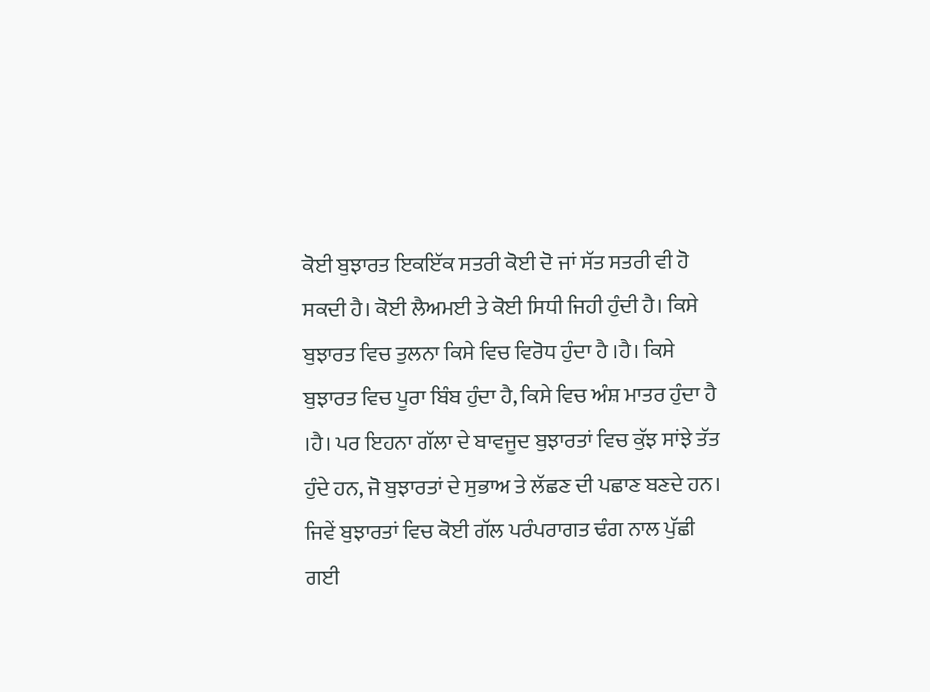ਕੋਈ ਬੁਝਾਰਤ ਇਕਇੱਕ ਸਤਰੀ ਕੋਈ ਦੋ ਜਾਂ ਸੱਤ ਸਤਰੀ ਵੀ ਹੋ ਸਕਦੀ ਹੈ। ਕੋਈ ਲੈਅਮਈ ਤੇ ਕੋਈ ਸਿਧੀ ਜਿਹੀ ਹੁੰਦੀ ਹੈ। ਕਿਸੇ ਬੁਝਾਰਤ ਵਿਚ ਤੁਲਨਾ ਕਿਸੇ ਵਿਚ ਵਿਰੋਧ ਹੁੰਦਾ ਹੈ ।ਹੈ। ਕਿਸੇ ਬੁਝਾਰਤ ਵਿਚ ਪੂਰਾ ਬਿੰਬ ਹੁੰਦਾ ਹੈ, ਕਿਸੇ ਵਿਚ ਅੰਸ਼ ਮਾਤਰ ਹੁੰਦਾ ਹੈ ।ਹੈ। ਪਰ ਇਹਨਾ ਗੱਲਾ ਦੇ ਬਾਵਜੂਦ ਬੁਝਾਰਤਾਂ ਵਿਚ ਕੁੱਝ ਸਾਂਝੇ ਤੱਤ ਹੁੰਦੇ ਹਨ, ਜੋ ਬੁਝਾਰਤਾਂ ਦੇ ਸੁਭਾਅ ਤੇ ਲੱਛਣ ਦੀ ਪਛਾਣ ਬਣਦੇ ਹਨ। ਜਿਵੇਂ ਬੁਝਾਰਤਾਂ ਵਿਚ ਕੋਈ ਗੱਲ ਪਰੰਪਰਾਗਤ ਢੰਗ ਨਾਲ ਪੁੱਛੀ ਗਈ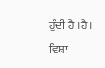ਹੁੰਦੀ ਹੈ ।ਹੈ। ਵਿਸ਼ਾ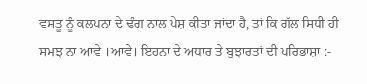ਵਸਤੂ ਨੂੰ ਕਲਪਨਾ ਦੇ ਢੰਗ ਨਾਲ ਪੇਸ਼ ਕੀਤਾ ਜਾਂਦਾ ਹੈ, ਤਾਂ ਕਿ ਗੱਲ ਸਿਧੀ ਹੀ ਸਮਝ ਨਾ ਆਵੇ ।ਆਵੇ। ਇਹਨਾ ਦੇ ਅਧਾਰ ਤੇ ਬੁਝਾਰਤਾਂ ਦੀ ਪਰਿਭਾਸ਼ਾ :-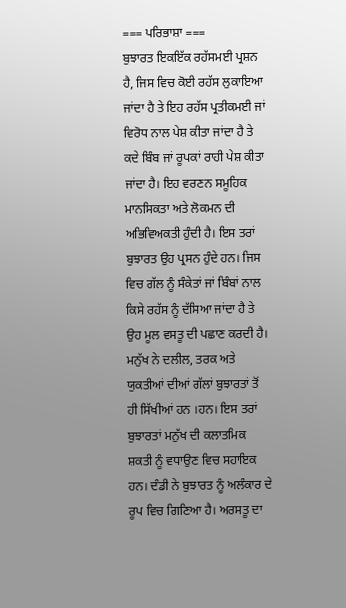=== ਪਰਿਭਾਸ਼ਾ ===
ਬੁਝਾਰਤ ਇਕਇੱਕ ਰਹੱਸਮਈ ਪ੍ਰਸ਼ਨ ਹੈ, ਜਿਸ ਵਿਚ ਕੋਈ ਰਹੱਸ ਲੁਕਾਇਆ ਜਾਂਦਾ ਹੈ ਤੇ ਇਹ ਰਹੱਸ ਪ੍ਰਤੀਕਮਈ ਜਾਂ ਵਿਰੋਧ ਨਾਲ ਪੇਸ਼ ਕੀਤਾ ਜਾਂਦਾ ਹੈ ਤੇ ਕਦੇ ਬਿੰਬ ਜਾਂ ਰੂਪਕਾਂ ਰਾਹੀ ਪੇਸ਼ ਕੀਤਾ ਜਾਂਦਾ ਹੈ। ਇਹ ਵਰਣਨ ਸਮੂਹਿਕ ਮਾਨਸਿਕਤਾ ਅਤੇ ਲੋਕਮਨ ਦੀ ਅਭਿਵਿਅਕਤੀ ਹੁੰਦੀ ਹੈ। ਇਸ ਤਰਾਂ ਬੁਝਾਰਤ ਉਹ ਪ੍ਰਸਨ ਹੁੰਦੇ ਹਨ। ਜਿਸ ਵਿਚ ਗੱਲ ਨੂੰ ਸੰਕੇਤਾਂ ਜਾਂ ਬਿੰਬਾਂ ਨਾਲ ਕਿਸੇ ਰਹੱਸ ਨੂੰ ਦੱਸਿਆ ਜਾਂਦਾ ਹੈ ਤੇ ਉਹ ਮੂਲ ਵਸਤੂ ਦੀ ਪਛਾਣ ਕਰਦੀ ਹੈ। ਮਨੁੱਖ ਨੇ ਦਲੀਲ, ਤਰਕ ਅਤੇ ਯੁਕਤੀਆਂ ਦੀਆਂ ਗੱਲਾਂ ਬੁਝਾਰਤਾਂ ਤੋਂ ਹੀ ਸਿੱਖੀਆਂ ਹਨ ।ਹਨ। ਇਸ ਤਰਾਂ ਬੁਝਾਰਤਾਂ ਮਨੁੱਖ ਦੀ ਕਲਾਤਮਿਕ ਸ਼ਕਤੀ ਨੂੰ ਵਧਾਉਣ ਵਿਚ ਸਹਾਇਕ ਹਨ। ਦੰਡੀ ਨੇ ਬੁਝਾਰਤ ਨੂੰ ਅਲੰਕਾਰ ਦੇ ਰੂਪ ਵਿਚ ਗਿਣਿਆ ਹੈ। ਅਰਸਤੂ ਦਾ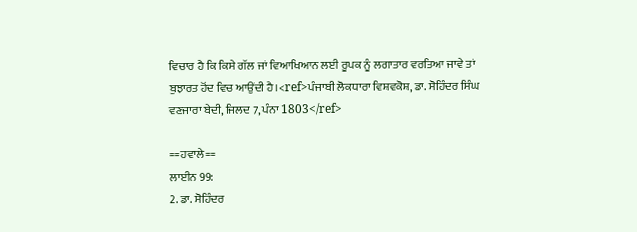ਵਿਚਾਰ ਹੈ ਕਿ ਕਿਸੇ ਗੱਲ ਜਾਂ ਵਿਆਖਿਆਨ ਲਈ ਰੂਪਕ ਨੂੰ ਲਗਾਤਾਰ ਵਰਤਿਆ ਜਾਵੇ ਤਾਂ ਬੁਝਾਰਤ ਹੋਂਦ ਵਿਚ ਆਉਂਦੀ ਹੈ।<ref>ਪੰਜਾਬੀ ਲੋਕਧਾਰਾ ਵਿਸ਼ਵਕੋਸ਼, ਡਾ. ਸੋਹਿੰਦਰ ਸਿੰਘ ਵਣਜਾਰਾ ਬੇਦੀ, ਜਿਲਦ 7, ਪੰਨਾ 1803</ref>

==ਹਵਾਲੇ==
ਲਾਈਨ 99:
2. ਡਾ. ਸੋਹਿੰਦਰ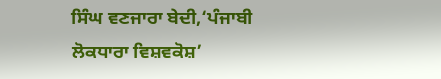ਸਿੰਘ ਵਣਜਾਰਾ ਬੇਦੀ,‘ਪੰਜਾਬੀ ਲੋਕਧਾਰਾ ਵਿਸ਼ਵਕੋਸ਼’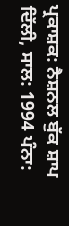ਪ੍ਰਕਾਸ਼ਕ: ਨੈਸ਼ਨਲ ਬੁੱਕ ਸ਼ਾਪ ਦਿੱਲੀ, ਸਾਲ: 1994 ਪੰਨਾ: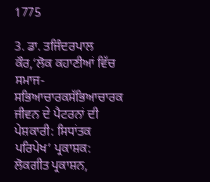1775

3. ਡਾ. ਤਜਿੰਦਰਪਾਲ ਕੌਰ,‘ਲੋਕ ਕਹਾਣੀਆਂ ਵਿੱਚ ਸਮਾਜ-ਸਭਿਆਚਾਰਕਸੱਭਿਆਚਾਰਕ ਜੀਵਨ ਦੇ ਪੈਟਰਨਾਂ ਦੀ ਪੇਸ਼ਕਾਰੀ: ਸਿਧਾਂਤਕ ਪਰਿਪੇਖ’ ਪ੍ਰਕਾਸ਼ਕ: ਲੋਕਗੀਤ ਪ੍ਰਕਾਸ਼ਨ,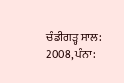ਚੰਡੀਗੜ੍ਹ ਸਾਲ: 2008, ਪੰਨਾ: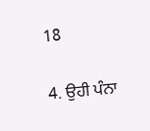18

4. ਉਹੀ ਪੰਨਾ